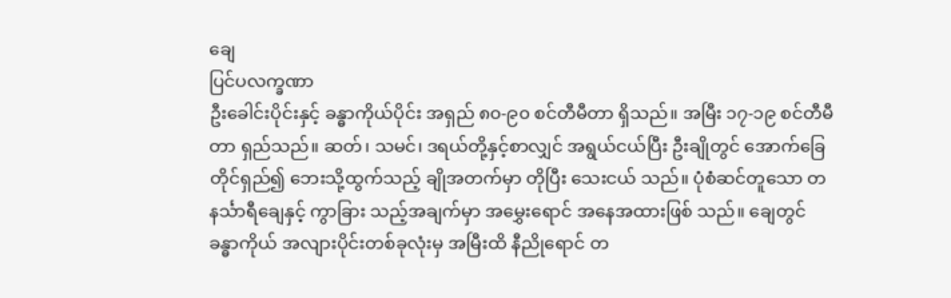ချေ
ပြင်ပလက္ခဏာ
ဦးခေါင်းပိုင်းနှင့် ခန္ဓာကိုယ်ပိုင်း အရှည် ၈၀-၉၀ စင်တီမီတာ ရှိသည်။ အမြီး ၁၇-၁၉ စင်တီမီတာ ရှည်သည်။ ဆတ်၊ သမင်၊ ဒရယ်တို့နှင့်စာလျှင် အရွယ်ငယ်ပြီး ဦးချိုတွင် အောက်ခြေတိုင်ရှည်၍ ဘေးသို့ထွက်သည့် ချိုအတက်မှာ တိုပြီး သေးငယ် သည်။ ပုံစံဆင်တူသော တနင်္သာရီချေနှင့် ကွာခြား သည့်အချက်မှာ အမွှေးရောင် အနေအထားဖြစ် သည်။ ချေတွင် ခန္ဓာကိုယ် အလျားပိုင်းတစ်ခုလုံးမှ အမြီးထိ နီညိုရောင် တ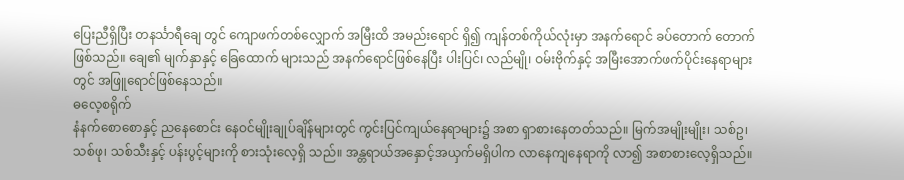ပြေးညီရှိပြီး တနင်္သာရီချေ တွင် ကျောဖက်တစ်လျှောက် အမြီးထိ အမည်းရောင် ရှိ၍ ကျန်တစ်ကိုယ်လုံးမှာ အနက်ရောင် ခပ်တောက် တောက်ဖြစ်သည်။ ချေ၏ မျက်နှာနှင့် ခြေထောက် များသည် အနက်ရောင်ဖြစ်နေပြီး ပါးပြင်၊ လည်မျို၊ ဝမ်းဗိုက်နှင့် အမြီးအောက်ဖက်ပိုင်းနေရာများတွင် အဖြူရောင်ဖြစ်နေသည်။
ဓလေ့စရိုက်
နံနက်စောစောနှင့် ညနေစောင်း နေဝင်မျိုးချုပ်ချိန်များတွင် ကွင်းပြင်ကျယ်နေရာများ၌ အစာ ရှာစားနေတတ်သည်။ မြက်အမျိုးမျိုး၊ သစ်ဥ၊ သစ်ဖု၊ သစ်သီးနှင့် ပန်းပွင့်များကို စားသုံးလေ့ရှိ သည်။ အန္တရာယ်အနှောင့်အယှက်မရှိပါက လာနေကျနေရာကို လာ၍ အစာစားလေ့ရှိသည်။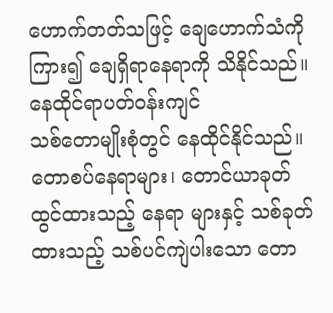ဟောက်တတ်သဖြင့် ချေဟောက်သံကိုကြား၍ ချေရှိရာနေရာကို သိနိုင်သည်။
နေထိုင်ရာပတ်ဝန်းကျင်
သစ်တောမျိုးစုံတွင် နေထိုင်နိုင်သည်။ တောစပ်နေရာများ၊ တောင်ယာခုတ်ထွင်ထားသည့် နေရာ များနှင့် သစ်ခုတ်ထားသည့် သစ်ပင်ကျဲပါးသော တော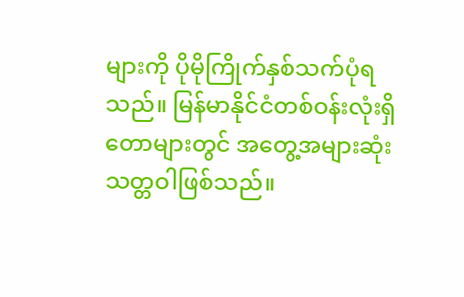များကို ပိုမိုကြိုက်နှစ်သက်ပုံရသည်။ မြန်မာနိုင်ငံတစ်ဝန်းလုံးရှိ တောများတွင် အတွေ့အများဆုံးသတ္တဝါဖြစ်သည်။